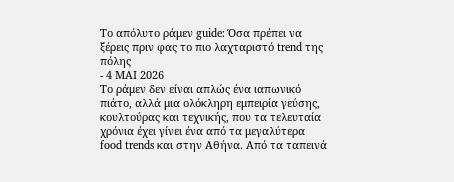Το απόλυτο ράμεν guide: Όσα πρέπει να ξέρεις πριν φας το πιο λαχταριστό trend της πόλης
- 4 ΜΑΙ 2026
Το ράμεν δεν είναι απλώς ένα ιαπωνικό πιάτο, αλλά μια ολόκληρη εμπειρία γεύσης, κουλτούρας και τεχνικής, που τα τελευταία χρόνια έχει γίνει ένα από τα μεγαλύτερα food trends και στην Αθήνα. Από τα ταπεινά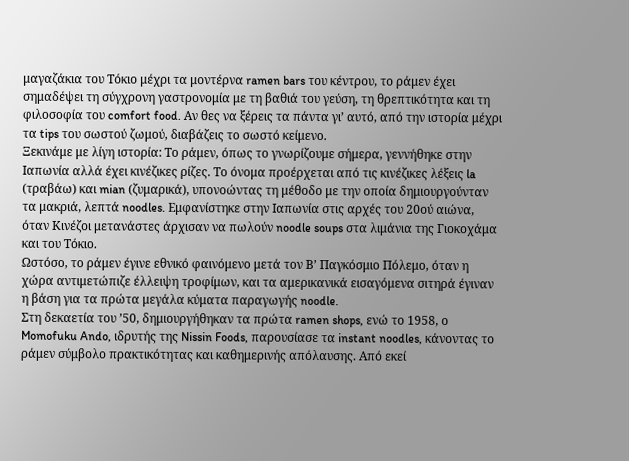μαγαζάκια του Τόκιο μέχρι τα μοντέρνα ramen bars του κέντρου, το ράμεν έχει σημαδέψει τη σύγχρονη γαστρονομία με τη βαθιά του γεύση, τη θρεπτικότητα και τη φιλοσοφία του comfort food. Αν θες να ξέρεις τα πάντα γι’ αυτό, από την ιστορία μέχρι τα tips του σωστού ζωμού, διαβάζεις το σωστό κείμενο.
Ξεκινάμε με λίγη ιστορία: Το ράμεν, όπως το γνωρίζουμε σήμερα, γεννήθηκε στην Ιαπωνία αλλά έχει κινέζικες ρίζες. Το όνομα προέρχεται από τις κινέζικες λέξεις la (τραβάω) και mian (ζυμαρικά), υπονοώντας τη μέθοδο με την οποία δημιουργούνταν τα μακριά, λεπτά noodles. Εμφανίστηκε στην Ιαπωνία στις αρχές του 20ού αιώνα, όταν Κινέζοι μετανάστες άρχισαν να πωλούν noodle soups στα λιμάνια της Γιοκοχάμα και του Τόκιο.
Ωστόσο, το ράμεν έγινε εθνικό φαινόμενο μετά τον Β’ Παγκόσμιο Πόλεμο, όταν η χώρα αντιμετώπιζε έλλειψη τροφίμων, και τα αμερικανικά εισαγόμενα σιτηρά έγιναν η βάση για τα πρώτα μεγάλα κύματα παραγωγής noodle.
Στη δεκαετία του ’50, δημιουργήθηκαν τα πρώτα ramen shops, ενώ το 1958, ο Momofuku Ando, ιδρυτής της Nissin Foods, παρουσίασε τα instant noodles, κάνοντας το ράμεν σύμβολο πρακτικότητας και καθημερινής απόλαυσης. Από εκεί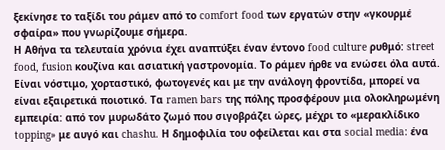ξεκίνησε το ταξίδι του ράμεν από το comfort food των εργατών στην «γκουρμέ σφαίρα» που γνωρίζουμε σήμερα.
Η Αθήνα τα τελευταία χρόνια έχει αναπτύξει έναν έντονο food culture ρυθμό: street food, fusion κουζίνα και ασιατική γαστρονομία. Το ράμεν ήρθε να ενώσει όλα αυτά. Είναι νόστιμο, χορταστικό, φωτογενές και με την ανάλογη φροντίδα, μπορεί να είναι εξαιρετικά ποιοτικό. Τα ramen bars της πόλης προσφέρουν μια ολοκληρωμένη εμπειρία: από τον μυρωδάτο ζωμό που σιγοβράζει ώρες, μέχρι το «μερακλίδικο topping» με αυγό και chashu. Η δημοφιλία του οφείλεται και στα social media: ένα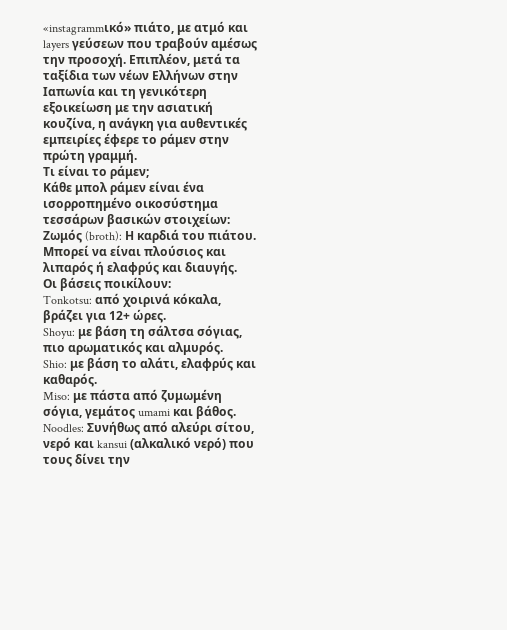«instagrammικό» πιάτο, με ατμό και layers γεύσεων που τραβούν αμέσως την προσοχή. Επιπλέον, μετά τα ταξίδια των νέων Ελλήνων στην Ιαπωνία και τη γενικότερη εξοικείωση με την ασιατική κουζίνα, η ανάγκη για αυθεντικές εμπειρίες έφερε το ράμεν στην πρώτη γραμμή.
Τι είναι το ράμεν;
Κάθε μπολ ράμεν είναι ένα ισορροπημένο οικοσύστημα τεσσάρων βασικών στοιχείων:
Ζωμός (broth): Η καρδιά του πιάτου. Μπορεί να είναι πλούσιος και λιπαρός ή ελαφρύς και διαυγής.
Οι βάσεις ποικίλουν:
Tonkotsu: από χοιρινά κόκαλα, βράζει για 12+ ώρες.
Shoyu: με βάση τη σάλτσα σόγιας, πιο αρωματικός και αλμυρός.
Shio: με βάση το αλάτι, ελαφρύς και καθαρός.
Miso: με πάστα από ζυμωμένη σόγια, γεμάτος umami και βάθος.
Noodles: Συνήθως από αλεύρι σίτου, νερό και kansui (αλκαλικό νερό) που τους δίνει την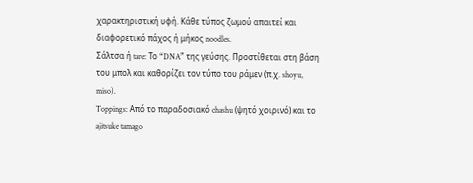χαρακτηριστική υφή. Κάθε τύπος ζωμού απαιτεί και διαφορετικό πάχος ή μήκος noodles.
Σάλτσα ή tare: Το “DNA” της γεύσης. Προστίθεται στη βάση του μπολ και καθορίζει τον τύπο του ράμεν (π.χ. shoyu, miso).
Toppings: Από το παραδοσιακό chashu (ψητό χοιρινό) και το ajitsuke tamago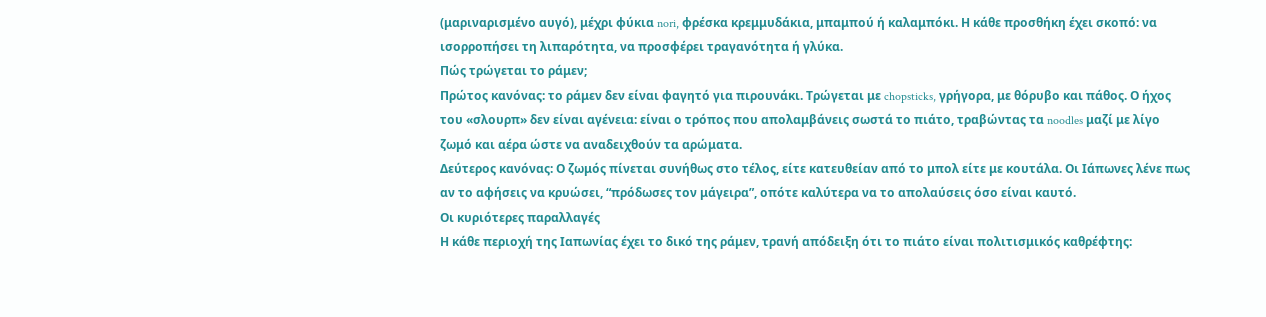(μαριναρισμένο αυγό), μέχρι φύκια nori, φρέσκα κρεμμυδάκια, μπαμπού ή καλαμπόκι. Η κάθε προσθήκη έχει σκοπό: να ισορροπήσει τη λιπαρότητα, να προσφέρει τραγανότητα ή γλύκα.
Πώς τρώγεται το ράμεν;
Πρώτος κανόνας: το ράμεν δεν είναι φαγητό για πιρουνάκι. Τρώγεται με chopsticks, γρήγορα, με θόρυβο και πάθος. Ο ήχος του «σλουρπ» δεν είναι αγένεια: είναι ο τρόπος που απολαμβάνεις σωστά το πιάτο, τραβώντας τα noodles μαζί με λίγο ζωμό και αέρα ώστε να αναδειχθούν τα αρώματα.
Δεύτερος κανόνας: Ο ζωμός πίνεται συνήθως στο τέλος, είτε κατευθείαν από το μπολ είτε με κουτάλα. Οι Ιάπωνες λένε πως αν το αφήσεις να κρυώσει, “πρόδωσες τον μάγειρα”, οπότε καλύτερα να το απολαύσεις όσο είναι καυτό.
Οι κυριότερες παραλλαγές
Η κάθε περιοχή της Ιαπωνίας έχει το δικό της ράμεν, τρανή απόδειξη ότι το πιάτο είναι πολιτισμικός καθρέφτης: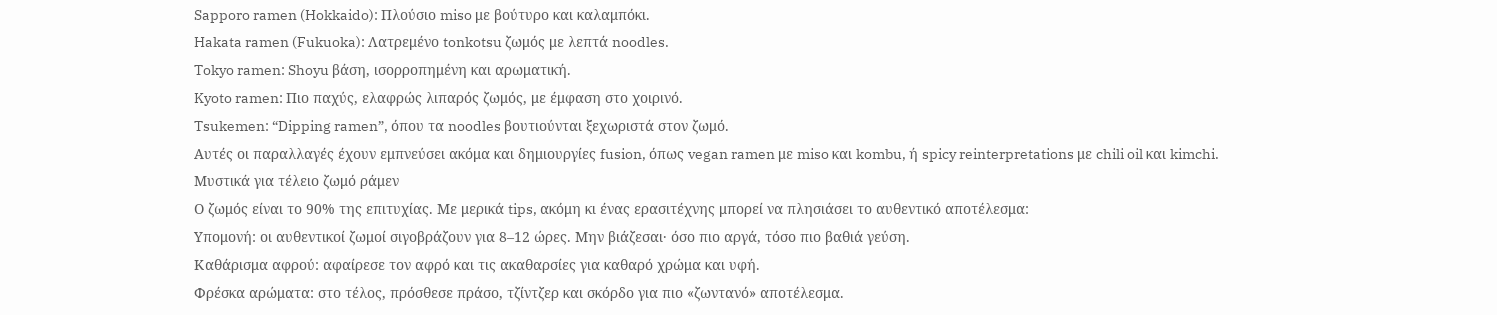Sapporo ramen (Hokkaido): Πλούσιο miso με βούτυρο και καλαμπόκι.
Hakata ramen (Fukuoka): Λατρεμένο tonkotsu ζωμός με λεπτά noodles.
Tokyo ramen: Shoyu βάση, ισορροπημένη και αρωματική.
Kyoto ramen: Πιο παχύς, ελαφρώς λιπαρός ζωμός, με έμφαση στο χοιρινό.
Tsukemen: “Dipping ramen”, όπου τα noodles βουτιούνται ξεχωριστά στον ζωμό.
Αυτές οι παραλλαγές έχουν εμπνεύσει ακόμα και δημιουργίες fusion, όπως vegan ramen με miso και kombu, ή spicy reinterpretations με chili oil και kimchi.
Μυστικά για τέλειο ζωμό ράμεν
Ο ζωμός είναι το 90% της επιτυχίας. Με μερικά tips, ακόμη κι ένας ερασιτέχνης μπορεί να πλησιάσει το αυθεντικό αποτέλεσμα:
Υπομονή: οι αυθεντικοί ζωμοί σιγοβράζουν για 8–12 ώρες. Μην βιάζεσαι· όσο πιο αργά, τόσο πιο βαθιά γεύση.
Καθάρισμα αφρού: αφαίρεσε τον αφρό και τις ακαθαρσίες για καθαρό χρώμα και υφή.
Φρέσκα αρώματα: στο τέλος, πρόσθεσε πράσο, τζίντζερ και σκόρδο για πιο «ζωντανό» αποτέλεσμα.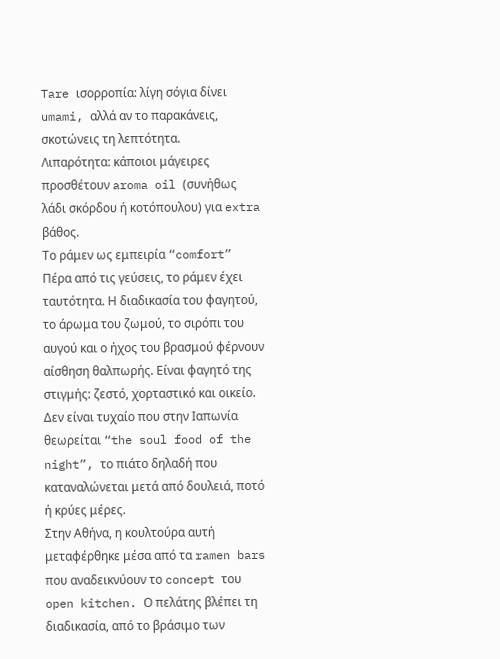Tare ισορροπία: λίγη σόγια δίνει umami, αλλά αν το παρακάνεις, σκοτώνεις τη λεπτότητα.
Λιπαρότητα: κάποιοι μάγειρες προσθέτουν aroma oil (συνήθως λάδι σκόρδου ή κοτόπουλου) για extra βάθος.
Το ράμεν ως εμπειρία “comfort”
Πέρα από τις γεύσεις, το ράμεν έχει ταυτότητα. Η διαδικασία του φαγητού, το άρωμα του ζωμού, το σιρόπι του αυγού και ο ήχος του βρασμού φέρνουν αίσθηση θαλπωρής. Είναι φαγητό της στιγμής: ζεστό, χορταστικό και οικείο. Δεν είναι τυχαίο που στην Ιαπωνία θεωρείται “the soul food of the night”, το πιάτο δηλαδή που καταναλώνεται μετά από δουλειά, ποτό ή κρύες μέρες.
Στην Αθήνα, η κουλτούρα αυτή μεταφέρθηκε μέσα από τα ramen bars που αναδεικνύουν το concept του open kitchen. Ο πελάτης βλέπει τη διαδικασία, από το βράσιμο των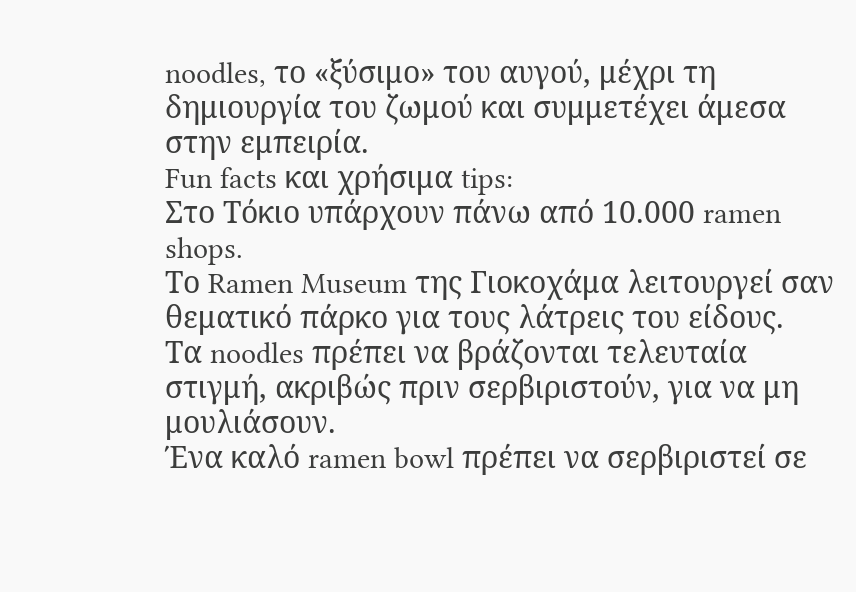noodles, το «ξύσιμο» του αυγού, μέχρι τη δημιουργία του ζωμού και συμμετέχει άμεσα στην εμπειρία.
Fun facts και χρήσιμα tips:
Στο Τόκιο υπάρχουν πάνω από 10.000 ramen shops.
Το Ramen Museum της Γιοκοχάμα λειτουργεί σαν θεματικό πάρκο για τους λάτρεις του είδους.
Τα noodles πρέπει να βράζονται τελευταία στιγμή, ακριβώς πριν σερβιριστούν, για να μη μουλιάσουν.
Ένα καλό ramen bowl πρέπει να σερβιριστεί σε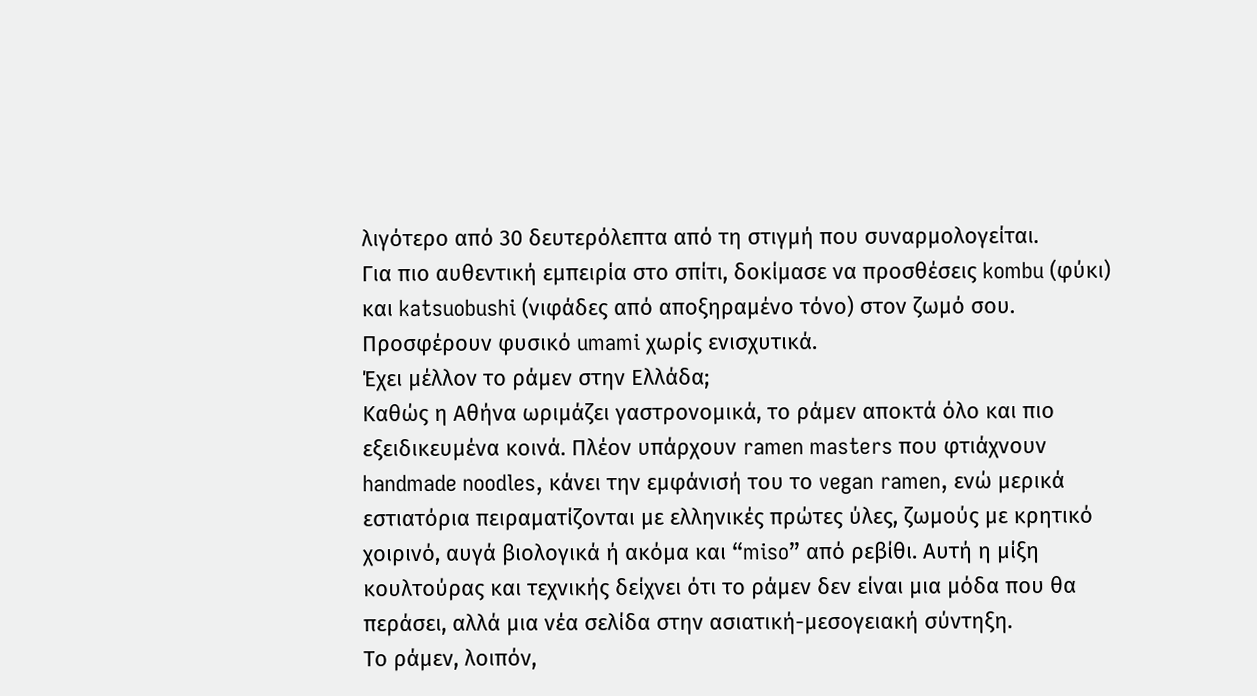λιγότερο από 30 δευτερόλεπτα από τη στιγμή που συναρμολογείται.
Για πιο αυθεντική εμπειρία στο σπίτι, δοκίμασε να προσθέσεις kombu (φύκι) και katsuobushi (νιφάδες από αποξηραμένο τόνο) στον ζωμό σου. Προσφέρουν φυσικό umami χωρίς ενισχυτικά.
Έχει μέλλον το ράμεν στην Ελλάδα;
Καθώς η Αθήνα ωριμάζει γαστρονομικά, το ράμεν αποκτά όλο και πιο εξειδικευμένα κοινά. Πλέον υπάρχουν ramen masters που φτιάχνουν handmade noodles, κάνει την εμφάνισή του το vegan ramen, ενώ μερικά εστιατόρια πειραματίζονται με ελληνικές πρώτες ύλες, ζωμούς με κρητικό χοιρινό, αυγά βιολογικά ή ακόμα και “miso” από ρεβίθι. Αυτή η μίξη κουλτούρας και τεχνικής δείχνει ότι το ράμεν δεν είναι μια μόδα που θα περάσει, αλλά μια νέα σελίδα στην ασιατική-μεσογειακή σύντηξη.
Το ράμεν, λοιπόν,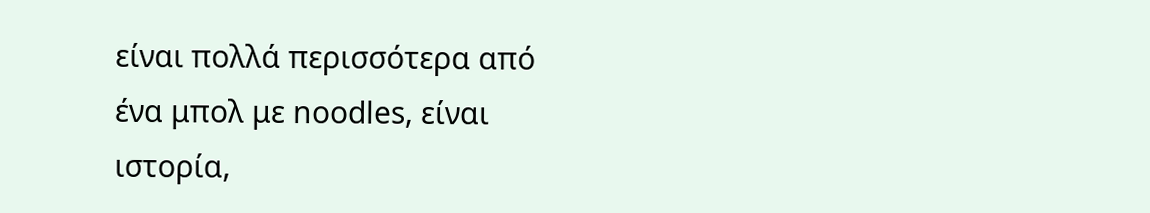είναι πολλά περισσότερα από ένα μπολ με noodles, είναι ιστορία,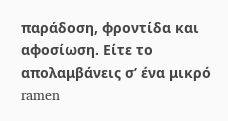παράδοση, φροντίδα και αφοσίωση. Είτε το απολαμβάνεις σ’ ένα μικρό ramen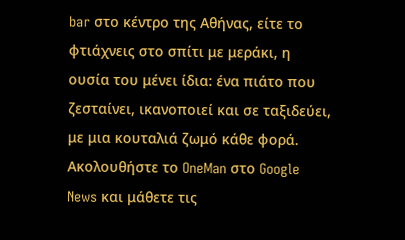bar στο κέντρο της Αθήνας, είτε το φτιάχνεις στο σπίτι με μεράκι, η ουσία του μένει ίδια: ένα πιάτο που ζεσταίνει, ικανοποιεί και σε ταξιδεύει, με μια κουταλιά ζωμό κάθε φορά.
Ακολουθήστε το OneMan στο Google News και μάθετε τις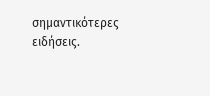σημαντικότερες ειδήσεις.